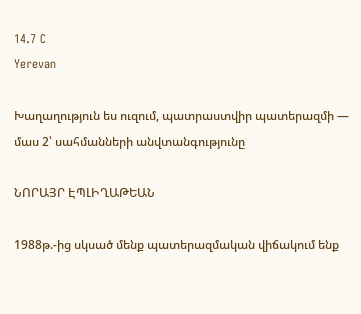14.7 C
Yerevan

Խաղաղություն ես ուզում, պատրաստվիր պատերազմի — մաս 2՝ սահմանների անվտանգությունը

ՆՈՐԱՅՐ ԷՊԼԻՂԱԹԵԱՆ

1988թ.-ից սկսած մենք պատերազմական վիճակում ենք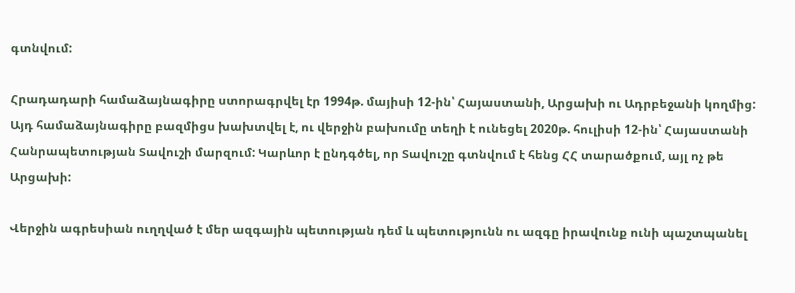գտնվում:

Հրադադարի համաձայնագիրը ստորագրվել էր 1994թ. մայիսի 12-ին՝ Հայաստանի, Արցախի ու Ադրբեջանի կողմից: Այդ համաձայնագիրը բազմիցս խախտվել է, ու վերջին բախումը տեղի է ունեցել 2020թ. հուլիսի 12-ին՝ Հայաստանի Հանրապետության Տավուշի մարզում: Կարևոր է ընդգծել, որ Տավուշը գտնվում է հենց ՀՀ տարածքում, այլ ոչ թե Արցախի:

Վերջին ագրեսիան ուղղված է մեր ազգային պետության դեմ և պետությունն ու ազգը իրավունք ունի պաշտպանել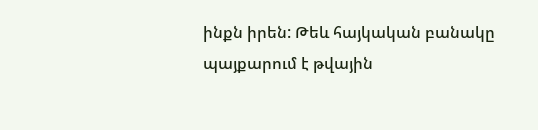ինքն իրեն: Թեև հայկական բանակը պայքարում է թվային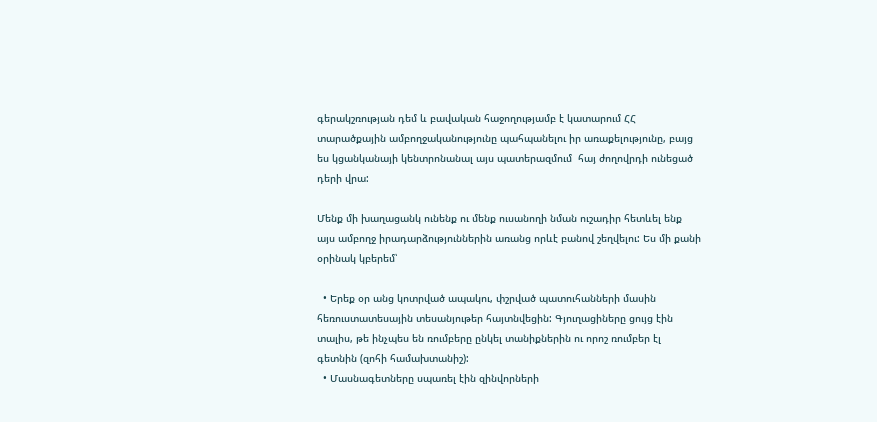գերակշռության դեմ և բավական հաջողությամբ է կատարում ՀՀ տարածքային ամբողջականությունը պահպանելու իր առաքելությունը, բայց ես կցանկանայի կենտրոնանալ այս պատերազմում  հայ ժողովրդի ունեցած դերի վրա:

Մենք մի խաղացանկ ունենք ու մենք ուսանողի նման ուշադիր հետևել ենք այս ամբողջ իրադարձություններին առանց որևէ բանով շեղվելու: Ես մի քանի օրինակ կբերեմ՝

  • Երեք օր անց կոտրված ապակու, փշրված պատուհանների մասին հեռուստատեսային տեսանյութեր հայտնվեցին: Գյուղացիները ցույց էին տալիս, թե ինչպես են ռումբերը ընկել տանիքներին ու որոշ ռումբեր էլ գետնին (զոհի համախտանիշ):
  • Մասնագետները սպառել էին զինվորների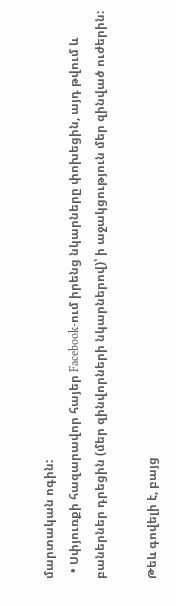մարտական ոգին:
  • Սփյուռքի հազարավոր հայեր Facebook-ում իրենց նկարները փոխեցին, այդ թվում և բաներներ դրեցին (մեր զինվորների նկարներով)՝ ի աջակցություն մեր զինված ուժերին:

Թեև գովելի է, բայց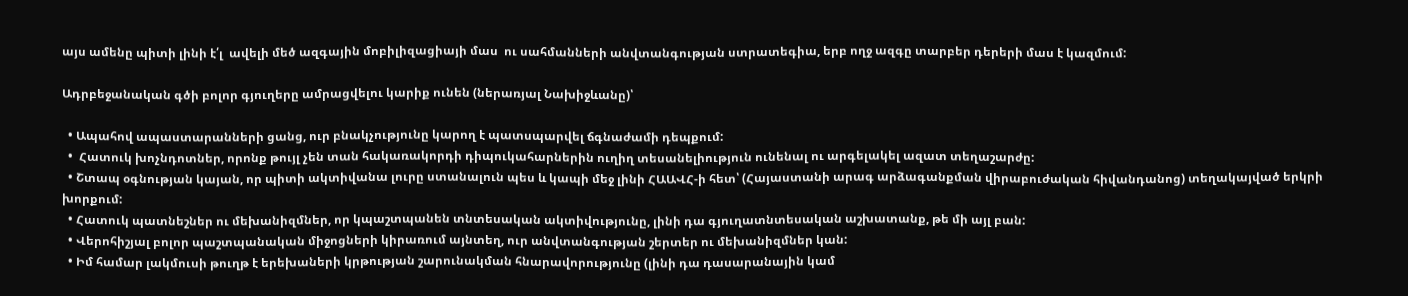այս ամենը պիտի լինի է՛լ  ավելի մեծ ազգային մոբիլիզացիայի մաս  ու սահմանների անվտանգության ստրատեգիա, երբ ողջ ազգը տարբեր դերերի մաս է կազմում:

Ադրբեջանական գծի բոլոր գյուղերը ամրացվելու կարիք ունեն (ներառյալ Նախիջևանը)՝

  • Ապահով ապաստարանների ցանց, ուր բնակչությունը կարող է պատսպարվել ճգնաժամի դեպքում:
  •  Հատուկ խոչնդոտներ, որոնք թույլ չեն տան հակառակորդի դիպուկահարներին ուղիղ տեսանելիություն ունենալ ու արգելակել ազատ տեղաշարժը:
  • Շտապ օգնության կայան, որ պիտի ակտիվանա լուրը ստանալուն պես և կապի մեջ լինի ՀԱԱՎՀ‑ի հետ՝ (Հայաստանի արագ արձագանքման վիրաբուժական հիվանդանոց) տեղակայված երկրի խորքում:
  • Հատուկ պատնեշներ ու մեխանիզմներ, որ կպաշտպանեն տնտեսական ակտիվությունը, լինի դա գյուղատնտեսական աշխատանք, թե մի այլ բան:
  • Վերոհիշյալ բոլոր պաշտպանական միջոցների կիրառում այնտեղ, ուր անվտանգության շերտեր ու մեխանիզմներ կան:
  • Իմ համար լակմուսի թուղթ է երեխաների կրթության շարունակման հնարավորությունը (լինի դա դասարանային կամ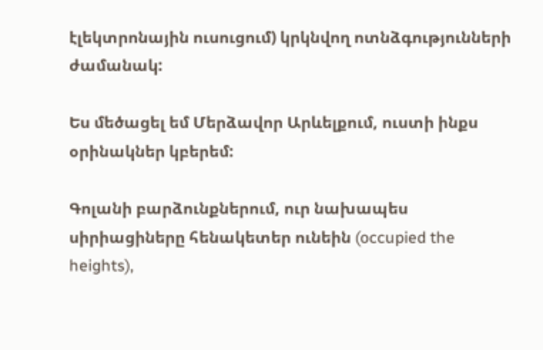էլեկտրոնային ուսուցում) կրկնվող ոտնձգությունների ժամանակ:

Ես մեծացել եմ Մերձավոր Արևելքում, ուստի ինքս օրինակներ կբերեմ:

Գոլանի բարձունքներում, ուր նախապես սիրիացիները հենակետեր ունեին (occupied the heights),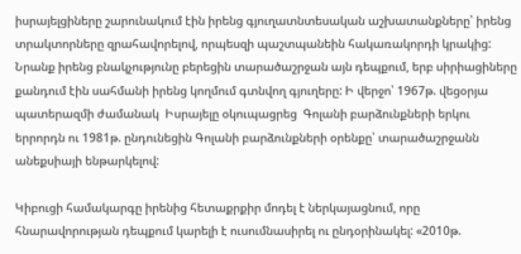իսրայելցիները շարունակում էին իրենց գյուղատնտեսական աշխատանքները՝ իրենց տրակտորները զրահավորելով, որպեսզի պաշտպանեին հակառակորդի կրակից:  Նրանք իրենց բնակչությունը բերեցին տարածաշրջան այն դեպքում, երբ սիրիացիները քանդում էին սահմանի իրենց կողմում գտնվող գյուղերը: Ի վերջո՝ 1967թ. վեցօրյա պատերազմի ժամանակ  Իսրայելը օկուպացրեց  Գոլանի բարձունքների երկու երրորդն ու 1981թ. ընդունեցին Գոլանի բարձունքների օրենքը՝ տարածաշրջանն անեքսիայի ենթարկելով:

Կիբուցի համակարգը իրենից հետաքրքիր մոդել է ներկայացնում, որը հնարավորության դեպքում կարելի է ուսումնասիրել ու ընդօրինակել: «2010թ.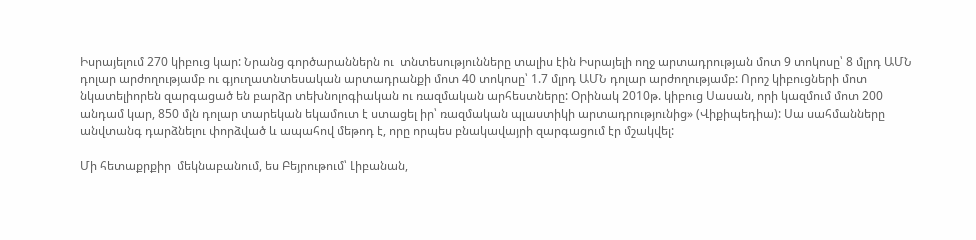Իսրայելում 270 կիբուց կար: Նրանց գործարաններն ու  տնտեսությունները տալիս էին Իսրայելի ողջ արտադրության մոտ 9 տոկոսը՝ 8 մլրդ ԱՄՆ դոլար արժողությամբ ու գյուղատնտեսական արտադրանքի մոտ 40 տոկոսը՝ 1.7 մլրդ ԱՄՆ դոլար արժողությամբ: Որոշ կիբուցների մոտ նկատելիորեն զարգացած են բարձր տեխնոլոգիական ու ռազմական արհեստները: Օրինակ 2010թ. կիբուց Սասան, որի կազմում մոտ 200 անդամ կար, 850 մլն դոլար տարեկան եկամուտ է ստացել իր՝ ռազմական պլաստիկի արտադրությունից» (Վիքիպեդիա): Սա սահմանները անվտանգ դարձնելու փորձված և ապահով մեթոդ է, որը որպես բնակավայրի զարգացում էր մշակվել:

Մի հետաքրքիր  մեկնաբանում, ես Բեյրութում՝ Լիբանան,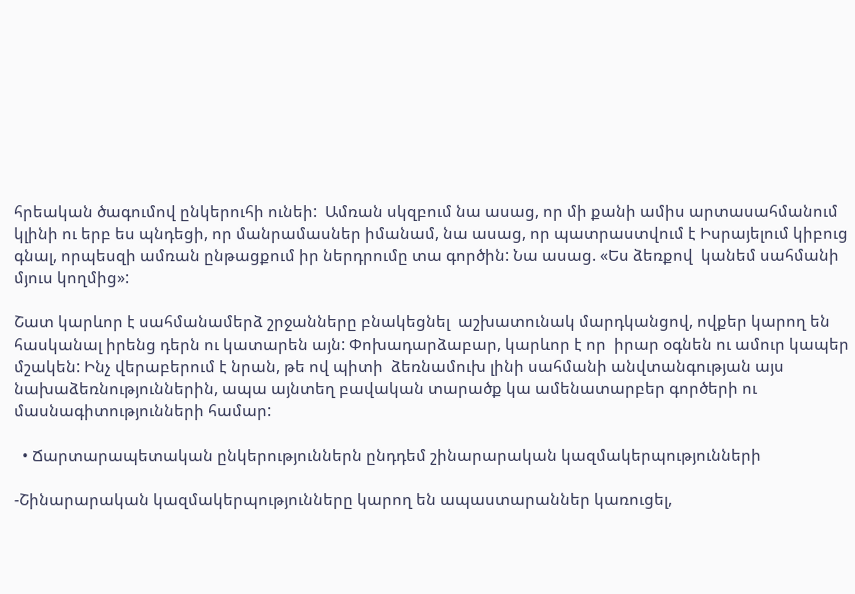հրեական ծագումով ընկերուհի ունեի:  Ամռան սկզբում նա ասաց, որ մի քանի ամիս արտասահմանում կլինի ու երբ ես պնդեցի, որ մանրամասներ իմանամ, նա ասաց, որ պատրաստվում է Իսրայելում կիբուց գնալ, որպեսզի ամռան ընթացքում իր ներդրումը տա գործին: Նա ասաց. «Ես ձեռքով  կանեմ սահմանի մյուս կողմից»:

Շատ կարևոր է սահմանամերձ շրջանները բնակեցնել  աշխատունակ մարդկանցով, ովքեր կարող են հասկանալ իրենց դերն ու կատարեն այն: Փոխադարձաբար, կարևոր է որ  իրար օգնեն ու ամուր կապեր մշակեն: Ինչ վերաբերում է նրան, թե ով պիտի  ձեռնամուխ լինի սահմանի անվտանգության այս նախաձեռնություններին, ապա այնտեղ բավական տարածք կա ամենատարբեր գործերի ու մասնագիտությունների համար:

  • Ճարտարապետական ընկերություններն ընդդեմ շինարարական կազմակերպությունների

-Շինարարական կազմակերպությունները կարող են ապաստարաններ կառուցել,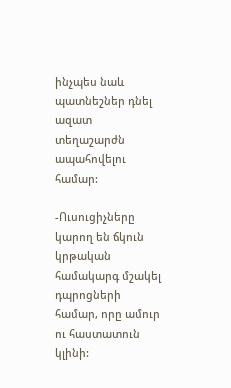ինչպես նաև պատնեշներ դնել ազատ տեղաշարժն ապահովելու համար:

-Ուսուցիչները կարող են ճկուն կրթական համակարգ մշակել դպրոցների համար, որը ամուր ու հաստատուն կլինի: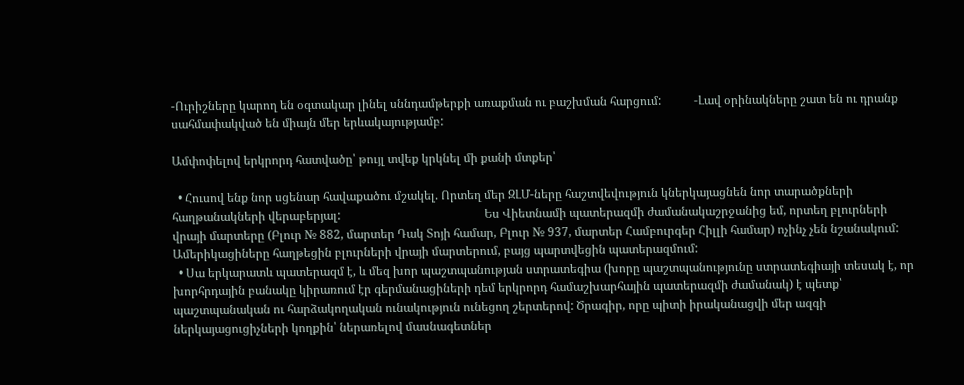-Ուրիշները կարող են օգտակար լինել սննդամթերքի առաքման ու բաշխման հարցում:           ‑Լավ օրինակները շատ են ու դրանք սահմափակված են միայն մեր երևակայությամբ:

Ամփոփելով երկրորդ հատվածը՝ թույլ տվեք կրկնել մի քանի մտքեր՝

  • Հուսով ենք նոր սցենար հավաքածու մշակել. Որտեղ մեր ԶԼՄ-ները հաշտվեվություն կներկայացնեն նոր տարածքների հաղթանակների վերաբերյալ:                                                Ես Վիետնամի պատերազմի ժամանակաշրջանից եմ, որտեղ բլուրների վրայի մարտերը (Բլուր № 882, մարտեր Դակ Տոյի համար, Բլուր № 937, մարտեր Համբուրգեր Հիլլի համար) ոչինչ չեն նշանակում: Ամերիկացիները հաղթեցին բլուրների վրայի մարտերում, բայց պարտվեցին պատերազմում:
  • Սա երկարատև պատերազմ է, և մեզ խոր պաշտպանության ստրատեգիա (խորը պաշտպանությունը ստրատեգիայի տեսակ է, որ խորհրդային բանակը կիրառում էր գերմանացիների դեմ երկրորդ համաշխարհային պատերազմի ժամանակ) է պետք՝ պաշտպանական ու հարձակողական ունակություն ունեցող շերտերով: Ծրագիր, որը պիտի իրականացվի մեր ազգի ներկայացուցիչների կողքին՝ ներառելով մասնագետներ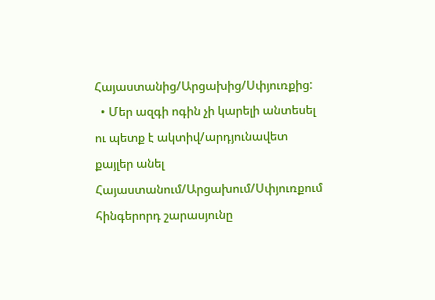Հայաստանից/Արցախից/Սփյուռքից:
  • Մեր ազգի ոգին չի կարելի անտեսել ու պետք է ակտիվ/արդյունավետ քայլեր անել Հայաստանում/Արցախում/Սփյուռքում հինգերորդ շարասյունը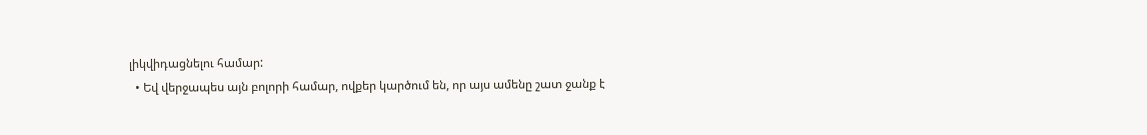լիկվիդացնելու համար:
  • Եվ վերջապես այն բոլորի համար, ովքեր կարծում են, որ այս ամենը շատ ջանք է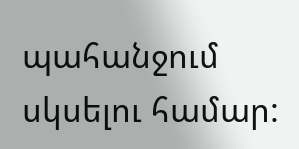պահանջում սկսելու համար: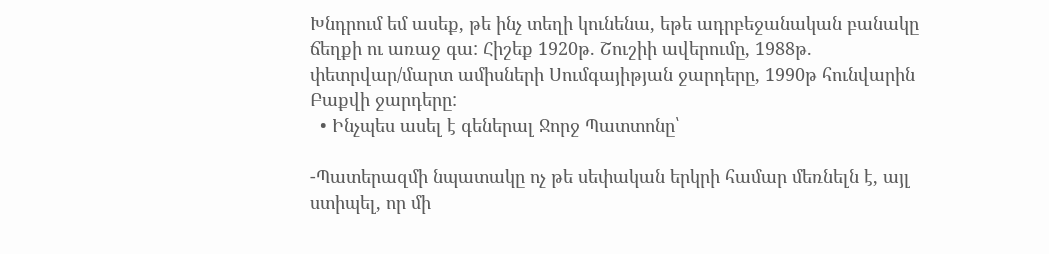Խնդրում եմ ասեք, թե ինչ տեղի կունենա, եթե ադրբեջանական բանակը ճեղքի ու առաջ գա: Հիշեք 1920թ. Շուշիի ավերումը, 1988թ. փետրվար/մարտ ամիսների Սումգայիթյան ջարդերը, 1990թ հունվարին Բաքվի ջարդերը:
  • Ինչպես ասել է գեներալ Ջորջ Պատտոնը՝

-Պատերազմի նպատակը ոչ թե սեփական երկրի համար մեռնելն է, այլ ստիպել, որ մի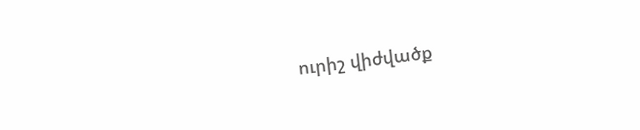ուրիշ վիժվածք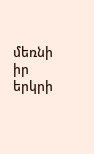մեռնի իր երկրի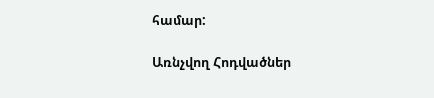համար:

Առնչվող Հոդվածներ